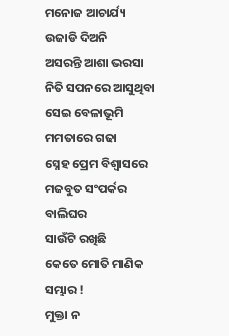ମନୋଜ ଆଚାର୍ଯ୍ୟ
ଉଜାଡି ଦିଅନି
ଅସରନ୍ତି ଆଶା ଭରସା
ନିତି ସପନରେ ଆସୁଥିବା
ସେଇ ବେଳାଭୂମି
ମମତାରେ ଗଢା
ସ୍ନେହ ପ୍ରେମ ବିଶ୍ବାସରେ
ମଜବୁତ ସଂପର୍କର ବାଲିଘର
ସାଉଁଟି ରଖିଛି
କେତେ ମୋତି ମାଣିକ ସମ୍ଭାର !
ମୁକ୍ତା ନ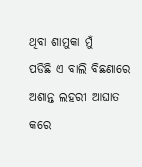ଥିବା ଶାମୁକା ମୁଁ
ପଡିଛି ଏ ବାଲି ବିଛଣାରେ
ଅଶାନ୍ତ ଲହରୀ ଆଘାତ
କରେ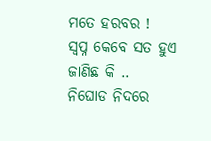ମତେ ହରବର !
ସ୍ବପ୍ନ କେବେ ସତ ହୁଏ
ଜାଣିଛ କି ..
ନିଘୋଡ ନିଦରେ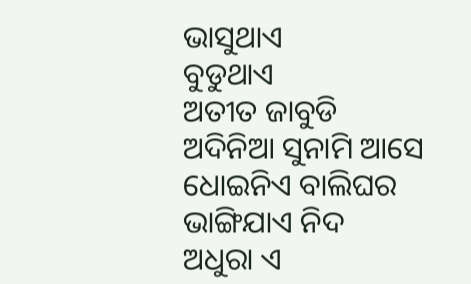ଭାସୁଥାଏ
ବୁଡୁଥାଏ
ଅତୀତ ଜାବୁଡି
ଅଦିନିଆ ସୁନାମି ଆସେ
ଧୋଇନିଏ ବାଲିଘର
ଭାଙ୍ଗିଯାଏ ନିଦ
ଅଧୁରା ଏ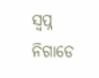ସ୍ବପ୍ନ
ନିଗାଡେ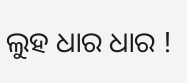ଲୁହ ଧାର ଧାର !